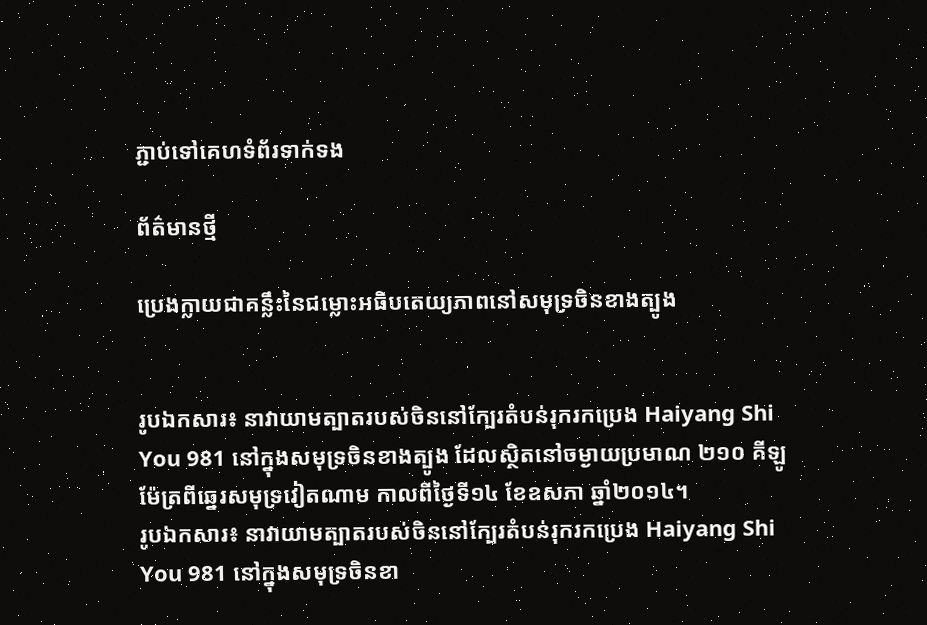ភ្ជាប់ទៅគេហទំព័រទាក់ទង

ព័ត៌មានថ្មី

ប្រេងក្លាយជាគន្លឹះនៃជម្លោះអធិបតេយ្យភាពនៅសមុទ្រចិនខាងត្បូង


រូបឯកសារ៖ នាវាយាមត្បាតរបស់ចិននៅក្បែរតំបន់រុករកប្រេង Haiyang Shi You 981 នៅក្នុងសមុទ្រចិនខាងត្បូង ដែលស្ថិតនៅចម្ងាយប្រមាណ ២១០ គីឡូម៉ែត្រពីឆ្នេរសមុទ្រវៀតណាម កាលពីថ្ងៃទី១៤ ខែឧសភា ឆ្នាំ២០១៤។
រូបឯកសារ៖ នាវាយាមត្បាតរបស់ចិននៅក្បែរតំបន់រុករកប្រេង Haiyang Shi You 981 នៅក្នុងសមុទ្រចិនខា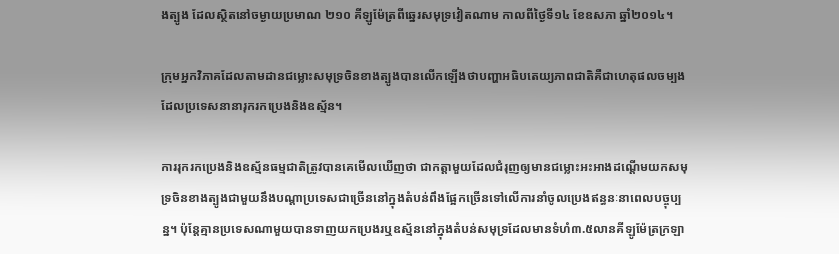ងត្បូង ដែលស្ថិតនៅចម្ងាយប្រមាណ ២១០ គីឡូម៉ែត្រពីឆ្នេរសមុទ្រវៀតណាម កាលពីថ្ងៃទី១៤ ខែឧសភា ឆ្នាំ២០១៤។

ក្រុមអ្នកវិភាគដែលតាមដានជម្លោះសមុទ្រចិនខាងត្បូងបានលើកឡើងថាបញ្ហាអធិបតេយ្យភាពជាតិគឺជាហេតុផលចម្បងដែលប្រទេសនានារុករកប្រេងនិងឧស្ម័ន។

ការរុករកប្រេងនិងឧស្ម័នធម្មជាតិត្រូវបានគេមើលឃើញថា ជាកត្តាមួយដែលជំរុញឲ្យមានជម្លោះអះអាងដណ្តើមយកសមុទ្រចិនខាងត្បូងជាមួយនឹងបណ្តាប្រទេសជាច្រើននៅក្នុងតំបន់ពឹងផ្អែកច្រើនទៅលើការនាំចូលប្រេងឥន្ធនៈនាពេលបច្ចុប្បន្ន។ ប៉ុន្ដែគ្មានប្រទេសណាមួយបានទាញយកប្រេងរឬឧស្ម័ននៅក្នុងតំបន់សមុទ្រដែលមានទំហំ៣.៥លានគីឡូម៉ែត្រក្រឡា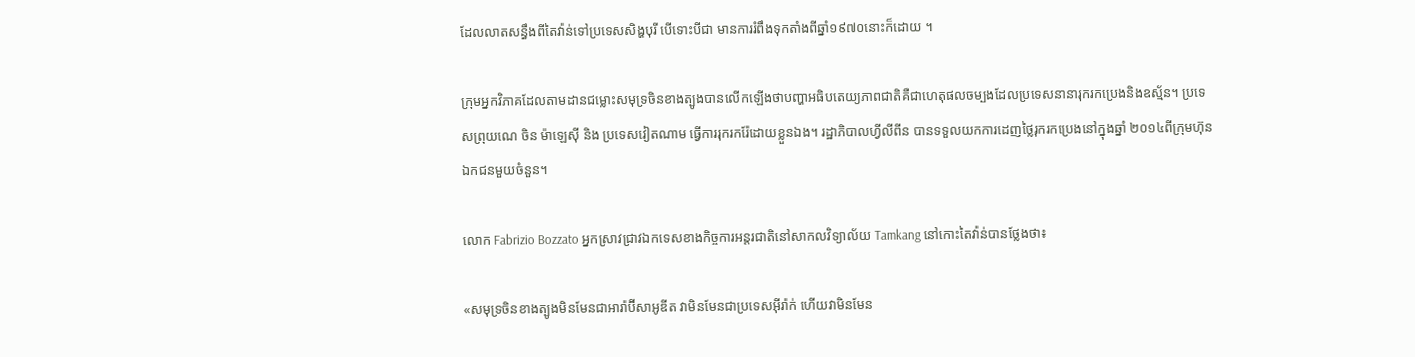ដែលលាតសន្ធឹងពីតៃវ៉ាន់ទៅប្រទេសសិង្ហបុរី បើទោះបីជា មានការរំពឹងទុកតាំងពីឆ្នាំ១៩៧០នោះក៏ដោយ ។

ក្រុមអ្នកវិភាគដែលតាមដានជម្លោះសមុទ្រចិនខាងត្បូងបានលើកឡើងថាបញ្ហាអធិបតេយ្យភាពជាតិគឺជាហេតុផលចម្បងដែលប្រទេសនានារុករកប្រេងនិងឧស្ម័ន។ ប្រទេសព្រុយណេ ចិន ម៉ាឡេស៊ី និង ប្រទេសវៀតណាម ធ្វើការរុករករ៉ែដោយខ្លួនឯង។ រដ្ឋាភិបាលហ្វីលីពីន បានទទួលយកការដេញថ្លៃរុករកប្រេងនៅក្នុងឆ្នាំ ២០១៤ពីក្រុមហ៊ុនឯកជនមួយចំនួន។

លោក Fabrizio Bozzato អ្នកស្រាវជ្រាវឯកទេសខាងកិច្ចការអន្តរជាតិនៅសាកលវិទ្យាល័យ Tamkang នៅកោះតៃវ៉ាន់បានថ្លែងថា៖

«សមុទ្រចិនខាងត្បូងមិនមែនជាអារ៉ាប៊ីសាអូឌីត វាមិនមែនជាប្រទេសអ៊ីរ៉ាក់ ហើយវាមិនមែន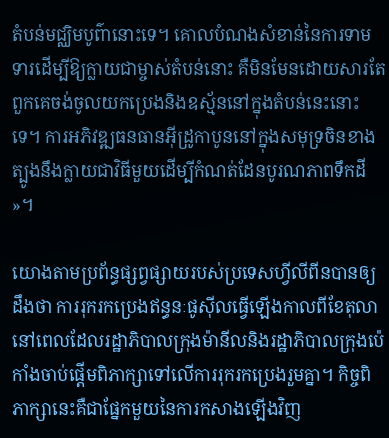តំបន់មជ្ឈិមបូព៌ានោះទេ។ គោលបំណងសំខាន់នៃការទាមទារដើម្បីឱ្យក្លាយជាម្ចាស់តំបន់នោះ គឺមិនមែនដោយសារតែពួកគេចង់ចូលយកប្រេងនិងឧស្ម័ននៅក្នុងតំបន់នេះនោះទេ។ ការអភិវឌ្ឍធនធានអ៊ីដ្រូកាបូននៅក្នុងសមុទ្រចិនខាងត្បូងនឹងក្លាយជាវិធីមួយដើម្បីកំណត់ដែនបូរណភាពទឹកដី»។

យោងតាមប្រព័ន្ធផ្សព្វផ្សាយរបស់ប្រទេសហ្វីលីពីនបានឲ្យដឹងថា ការរុករកប្រេងឥន្ធនៈផូស៊ីលធ្វើឡើងកាលពីខែតុលានៅពេលដែលរដ្ឋាភិបាលក្រុងម៉ានីលនិងរដ្ឋាភិបាលក្រុងប៉េកាំងចាប់ផ្តើមពិភាក្សាទៅលើការរុករកប្រេងរួមគ្នា។ កិច្ចពិភាក្សានេះគឺជាផ្នែកមួយនៃការកសាងឡើងវិញ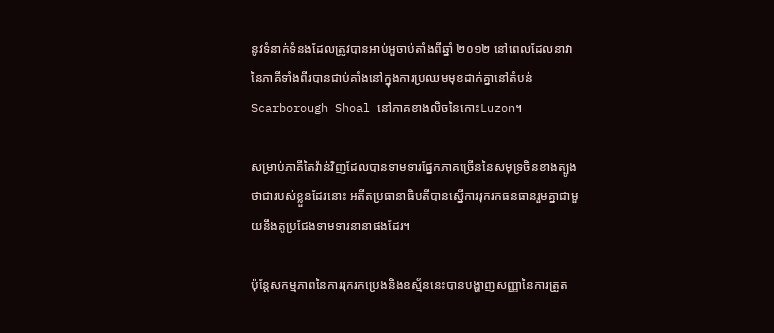នូវទំនាក់ទំនងដែលត្រូវបានអាប់អួចាប់តាំងពីឆ្នាំ ២០១២ នៅពេលដែលនាវានៃភាគីទាំងពីរបានជាប់គាំងនៅក្នុងការប្រឈមមុខដាក់គ្នានៅតំបន់ Scarborough Shoal នៅភាគខាងលិចនៃកោះLuzon។

សម្រាប់ភាគីតៃវ៉ាន់វិញដែលបានទាមទារផ្នែកភាគច្រើននៃសមុទ្រចិនខាងត្បូងថាជារបស់ខ្លួនដែរនោះ អតីតប្រធានាធិបតីបានស្នើការរុករកធនធានរួមគ្នាជាមួយនឹងគូប្រជែងទាមទារនានាផងដែរ។

ប៉ុន្តែសកម្មភាពនៃការរុករកប្រេងនិងឧស្ម័ននេះបានបង្ហាញសញ្ញានៃការត្រួត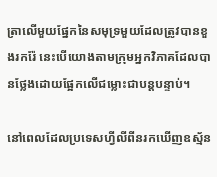ត្រាលើមួយផ្នែកនៃសមុទ្រមួយដែលត្រូវបានខួងរករ៉ែ នេះបើយោងតាមក្រុមអ្នកវិភាគដែលបានថ្លែងដោយផ្អែកលើជម្លោះជាបន្តបន្ទាប់។

នៅពេលដែលប្រទេសហ្វីលីពីនរកឃើញឧស្ម័ន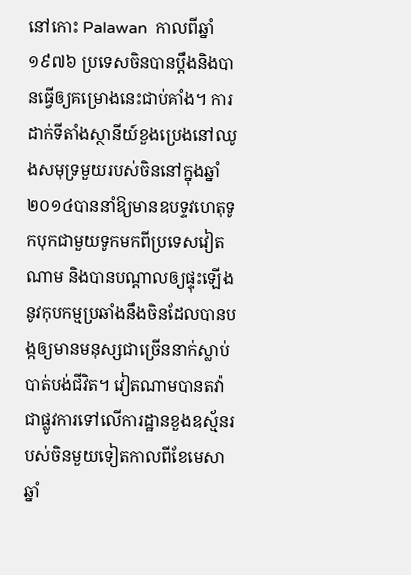នៅកោះ Palawan  កាលពីឆ្នាំ ១៩៧៦ ប្រទេសចិនបានប្តឹងនិងបានធ្វើឲ្យគម្រោងនេះជាប់គាំង។ ការដាក់ទីតាំងស្ថានីយ៍ខួងប្រេងនៅឈូងសមុទ្រមួយរបស់ចិននៅក្នុងឆ្នាំ២០១៤បាននាំឱ្យមានឧបទ្ទវហេតុទូកបុកជាមួយទូកមកពីប្រទេសវៀតណាម និងបានបណ្តាលឲ្យផ្ទុះឡើងនូវកុបកម្មប្រឆាំងនឹងចិនដែលបានបង្កឲ្យមានមនុស្សជាច្រើននាក់ស្លាប់បាត់បង់ជីវិត។ វៀតណាមបានតវ៉ាជាផ្លូវការទៅលើការដ្ឋានខួងឧស្ម័នរបស់ចិនមួយទៀតកាលពីខែមេសាឆ្នាំ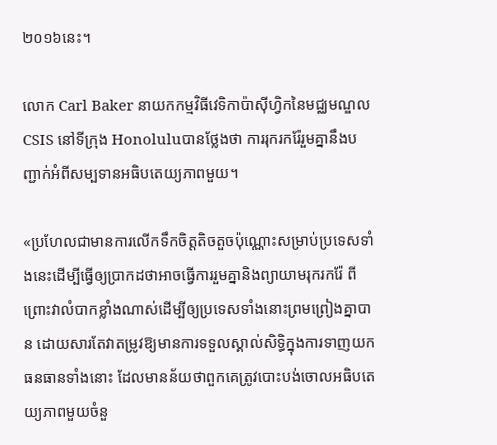២០១៦នេះ។

លោក Carl Baker នាយកកម្មវិធីវេទិកាប៉ាស៊ីហ្វិកនៃមជ្ឈមណ្ឌល CSIS នៅទីក្រុង Honoluluបានថ្លែងថា ការរុករករ៉ែរួមគ្នានឹងបញ្ជាក់អំពីសម្បទានអធិបតេយ្យភាពមួយ។

«ប្រហែលជាមានការលើកទឹកចិត្តតិចតួចប៉ុណ្ណោះសម្រាប់ប្រទេសទាំងនេះដើម្បីធ្វើឲ្យប្រាកដថាអាចធ្វើការរួមគ្នានិងព្យាយាមរុករករ៉ែ ពីព្រោះវាលំបាកខ្លាំងណាស់ដើម្បីឲ្យប្រទេសទាំងនោះព្រមព្រៀងគ្នាបាន ដោយសារតែវាតម្រូវឱ្យមានការទទួលស្គាល់សិទ្ធិក្នុងការទាញយកធនធានទាំងនោះ ដែលមានន័យថាពួកគេត្រូវបោះបង់ចោលអធិបតេយ្យភាពមួយចំនួ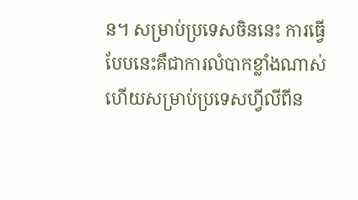ន។ សម្រាប់ប្រទេសចិននេះ ការធ្វើបែបនេះគឺជាការលំបាកខ្លាំងណាស់ ហើយសម្រាប់ប្រទេសហ្វីលីពីន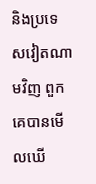និងប្រទេសវៀតណាមវិញ ពួកគេបានមើលឃើ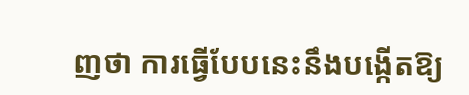ញថា ការធ្វើបែបនេះនឹងបង្កើតឱ្យ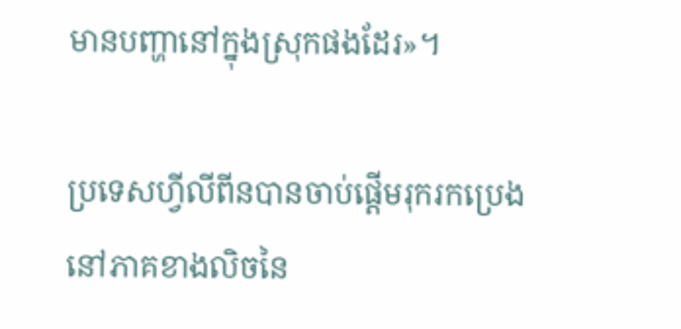មានបញ្ហានៅក្នុងស្រុកផងដែរ»។

ប្រទេសហ្វីលីពីនបានចាប់ផ្តើមរុករកប្រេងនៅភាគខាងលិចនៃ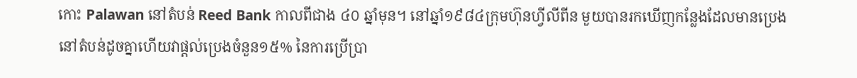កោះ Palawan នៅតំបន់ Reed Bank កាលពីជាង ៤០ ឆ្នាំមុន។ នៅឆ្នាំ១៩៨៤ក្រុមហ៊ុនហ្វីលីពីន មួយបានរកឃើញកន្លែងដែលមានប្រេងនៅតំបន់ដូចគ្នាហើយវាផ្តល់ប្រេងចំនួន១៥% នៃការប្រើប្រា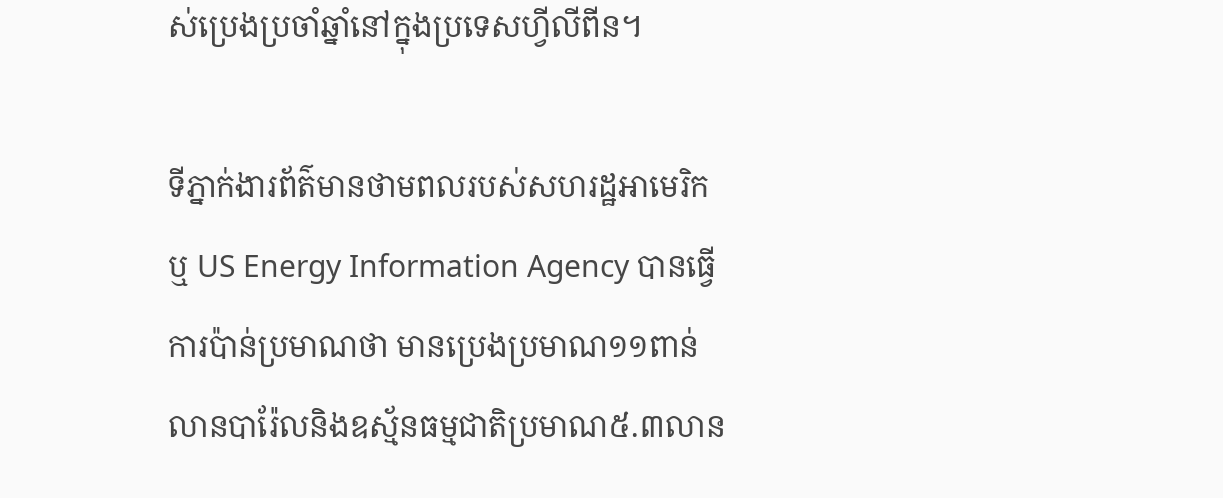ស់ប្រេងប្រចាំឆ្នាំនៅក្នុងប្រទេសហ្វីលីពីន។

ទីភ្នាក់ងារព័ត៌មានថាមពលរបស់សហរដ្ឋអាមេរិក ឬ US Energy Information Agency បានធ្វើការប៉ាន់ប្រមាណថា មានប្រេងប្រមាណ១១ពាន់លានបារ៉ែលនិងឧស្ម័នធម្មជាតិប្រមាណ៥.៣លាន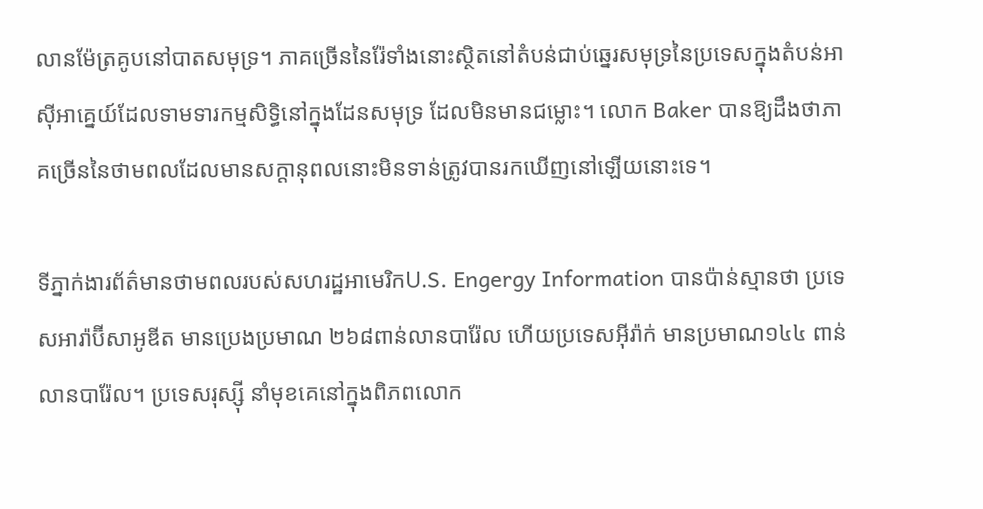លានម៉ែត្រគូបនៅបាតសមុទ្រ។ ភាគច្រើននៃរ៉ែទាំងនោះស្ថិតនៅតំបន់ជាប់ឆ្នេរសមុទ្រនៃប្រទេសក្នុងតំបន់អាស៊ីអាគ្នេយ៍ដែលទាមទារកម្មសិទ្ធិនៅក្នុងដែនសមុទ្រ ដែលមិនមានជម្លោះ។ លោក Baker បានឱ្យដឹងថាភាគច្រើននៃថាមពលដែលមានសក្តានុពលនោះមិនទាន់ត្រូវបានរកឃើញនៅឡើយនោះទេ។

ទីភ្នាក់ងារព័ត៌មានថាមពលរបស់សហរដ្ឋអាមេរិកU.S. Engergy Information បានប៉ាន់ស្មានថា ប្រទេសអារ៉ាប៊ីសាអូឌីត មានប្រេងប្រមាណ ២៦៨ពាន់លានបារ៉ែល ហើយប្រទេសអ៊ីរ៉ាក់ មានប្រមាណ១៤៤ ពាន់លានបារ៉ែល។ ប្រទេសរុស្ស៊ី នាំមុខគេនៅក្នុងពិភពលោក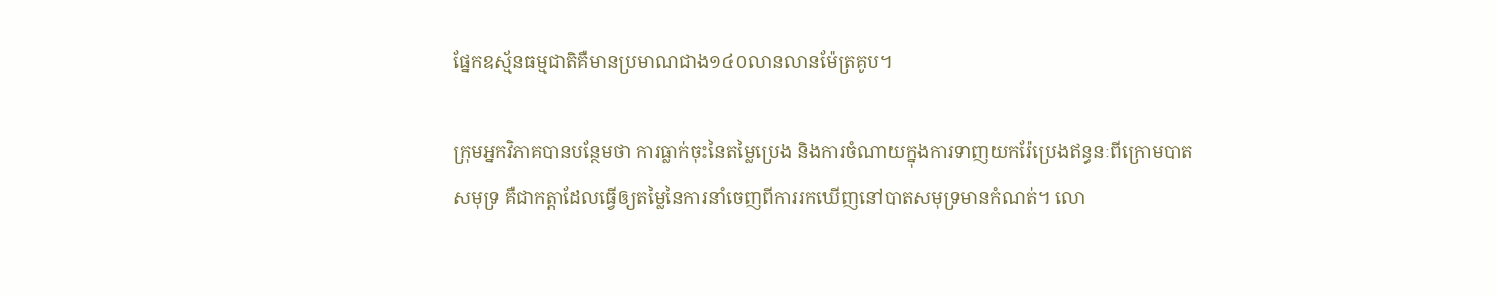ផ្នែកឧស្ម័នធម្មជាតិគឺមានប្រមាណជាង១៤០លានលានម៉ែត្រគូប។

ក្រុមអ្នកវិភាគបានបន្ថែមថា ការធ្លាក់ចុះនៃតម្លៃប្រេង និងការចំណាយក្នុងការទាញយករ៉ែប្រេងឥន្ធនៈពីក្រោមបាតសមុទ្រ គឺជាកត្តាដែលធ្វើឲ្យតម្លៃនៃការនាំចេញពីការរកឃើញនៅបាតសមុទ្រមានកំណត់។ លោ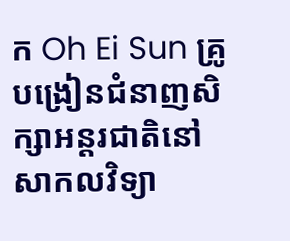ក Oh Ei Sun គ្រូបង្រៀនជំនាញសិក្សាអន្តរជាតិនៅសាកលវិទ្យា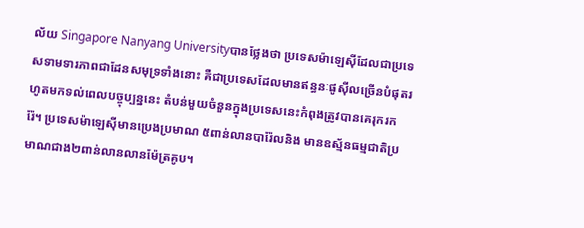ល័យ Singapore Nanyang Universityបានថ្លែងថា ប្រទេសម៉ាឡេស៊ីដែលជាប្រទេសទាមទារភាពជាដែនសមុទ្រទាំងនោះ គឺជាប្រទេសដែលមានឥន្ធនៈផូស៊ីលច្រើនបំផុតរហូតមកទល់ពេលបច្ចុប្បន្ននេះ តំបន់មួយចំនួនក្នុងប្រទេសនេះកំពុងត្រូវបានគេរុករករ៉ែ។ ប្រទេសម៉ាឡេស៊ីមានប្រេងប្រមាណ ៥ពាន់លានបារ៉ែលនិង មានឧស្ម័នធម្មជាតិប្រមាណជាង២ពាន់លានលានម៉ែត្រគូប។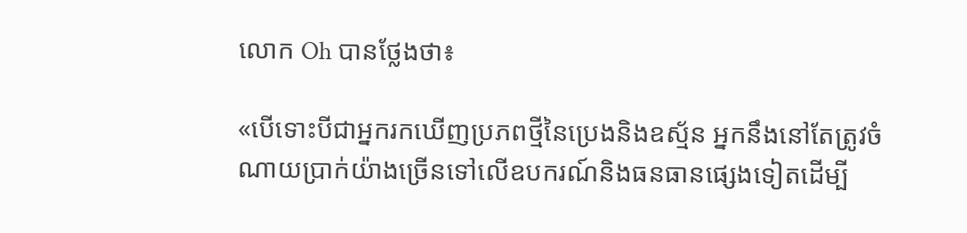លោក Oh បានថ្លែងថា៖

«បើទោះបីជាអ្នករកឃើញប្រភពថ្មីនៃប្រេងនិងឧស្ម័ន អ្នកនឹងនៅតែត្រូវចំណាយប្រាក់យ៉ាងច្រើនទៅលើឧបករណ៍និងធនធានផ្សេងទៀតដើម្បី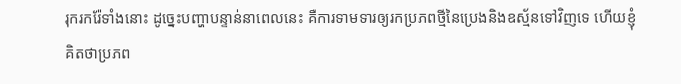រុករករ៉ែទាំងនោះ ដូច្នេះបញ្ហាបន្ទាន់នាពេលនេះ គឺការទាមទារឲ្យរកប្រភពថ្មីនៃប្រេងនិងឧស្ម័នទៅវិញទេ ហើយខ្ញុំគិតថាប្រភព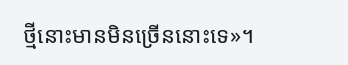ថ្មីនោះមានមិនច្រើននោះទេ»។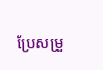ប្រែសម្រួ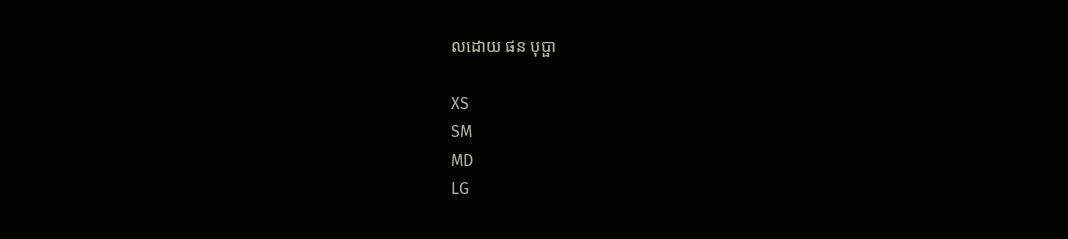លដោយ ផន បុប្ផា

XS
SM
MD
LG